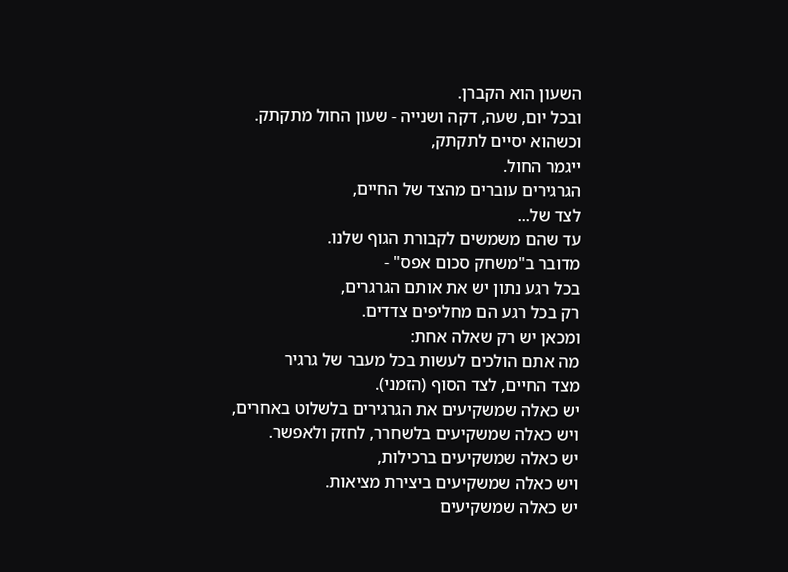השעון הוא הקברן.
ובכל יום, שעה, דקה ושנייה - שעון החול מתקתק.
וכשהוא יסיים לתקתק,
ייגמר החול.
הגרגירים עוברים מהצד של החיים,
לצד של...
עד שהם משמשים לקבורת הגוף שלנו.
מדובר ב"משחק סכום אפס" -
בכל רגע נתון יש את אותם הגרגרים,
רק בכל רגע הם מחליפים צדדים.
ומכאן יש רק שאלה אחת:
מה אתם הולכים לעשות בכל מעבר של גרגיר
מצד החיים, לצד הסוף (הזמני).
יש כאלה שמשקיעים את הגרגירים בלשלוט באחרים,
ויש כאלה שמשקיעים בלשחרר, לחזק ולאפשר.
יש כאלה שמשקיעים ברכילות,
ויש כאלה שמשקיעים ביצירת מציאות.
יש כאלה שמשקיעים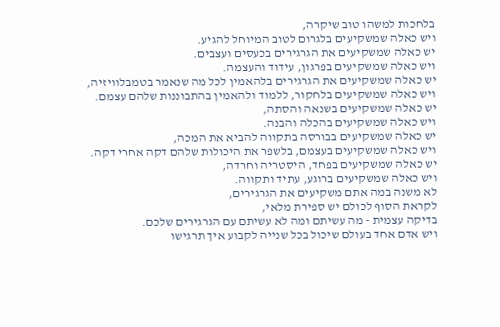בלחכות למשהו טוב שיקרה,
ויש כאלה שמשקיעים בלגרום לטוב המיוחל להגיע.
יש כאלה שמשקיעים את הגרגירים בכעסים ועצבים.
ויש כאלה שמשקיעים בפרגון, עידוד והעצמה.
יש כאלה שמשקיעים את הגרגירים בלהאמין לכל מה שנאמר בטמבלוויזיה,
ויש כאלה שמשקיעים בלחקור, ללמוד ולהאמין בהתבוננות שלהם עצמם.
יש כאלה שמשקיעים בשנאה והסתה,
ויש כאלה שמשקיעים בהכלה והבנה.
יש כאלה שמשקיעים בבורסה בתקווה להביא את המכה,
ויש כאלה שמשקיעים בעצמם, בלשפר את היכולות שלהם דקה אחרי דקה.
יש כאלה שמשקיעים בפחד, היסטריה וחרדה,
ויש כאלה שמשקיעים ברוגע, עתיד ותקווה.
לא משנה במה אתם משקיעים את הגרגירים,
לקראת הסוף לכולם יש ספירת מלאי,
בדיקה עצמית - מה עשיתם ומה לא עשיתם עם הגרגירים שלכם.
ויש אדם אחד בעולם שיכול בכל שנייה לקבוע איך תרגישו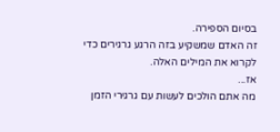בסיום הספירה.
זה האדם שמשקיע בזה הרגע גרגירים כדי לקרוא את המילים האלה.
אז...
מה אתם הולכים לעשות עם גרגירי הזמן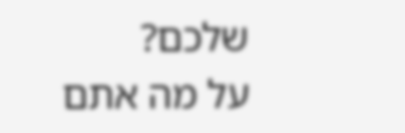שלכם?
על מה אתם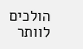הולכים לוותר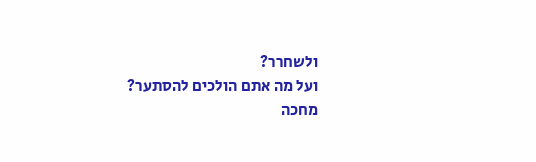ולשחרר?
ועל מה אתם הולכים להסתער?
מחכה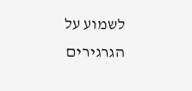לשמוע על הגרגירים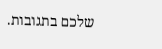שלכם בתגובות.